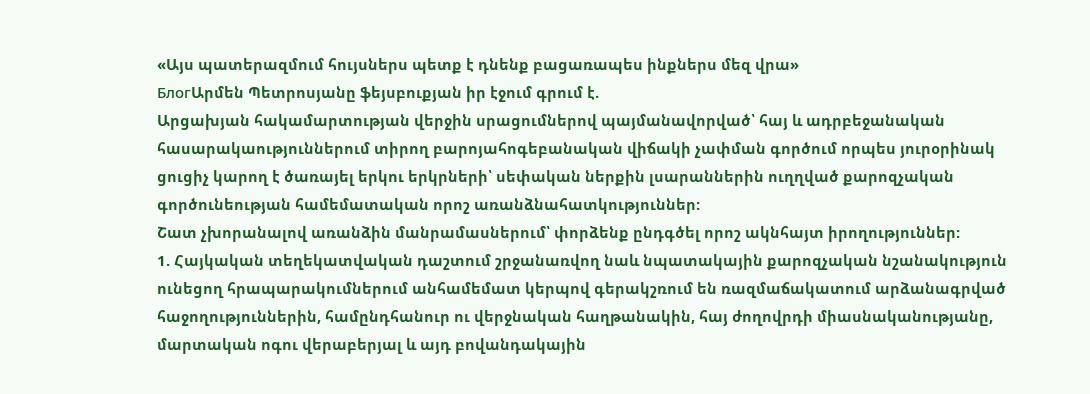«Այս պատերազմում հույսներս պետք է դնենք բացառապես ինքներս մեզ վրա»
БлогԱրմեն Պետրոսյանը ֆեյսբուքյան իր էջում գրում է.
Արցախյան հակամարտության վերջին սրացումներով պայմանավորված՝ հայ և ադրբեջանական հասարակաություններում տիրող բարոյահոգեբանական վիճակի չափման գործում որպես յուրօրինակ ցուցիչ կարող է ծառայել երկու երկրների՝ սեփական ներքին լսարաններին ուղղված քարոզչական գործունեության համեմատական որոշ առանձնահատկություններ:
Շատ չխորանալով առանձին մանրամասներում՝ փորձենք ընդգծել որոշ ակնհայտ իրողություններ:
1. Հայկական տեղեկատվական դաշտում շրջանառվող նաև նպատակային քարոզչական նշանակություն ունեցող հրապարակումներում անհամեմատ կերպով գերակշռում են ռազմաճակատում արձանագրված հաջողություններին, համընդհանուր ու վերջնական հաղթանակին, հայ ժողովրդի միասնականությանը, մարտական ոգու վերաբերյալ և այդ բովանդակային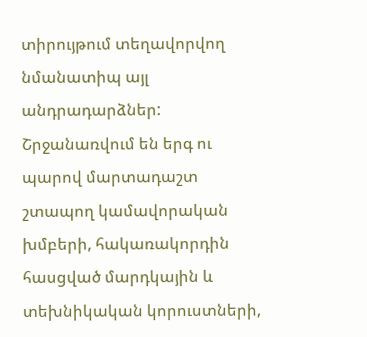տիրույթում տեղավորվող նմանատիպ այլ անդրադարձներ: Շրջանառվում են երգ ու պարով մարտադաշտ շտապող կամավորական խմբերի, հակառակորդին հասցված մարդկային և տեխնիկական կորուստների,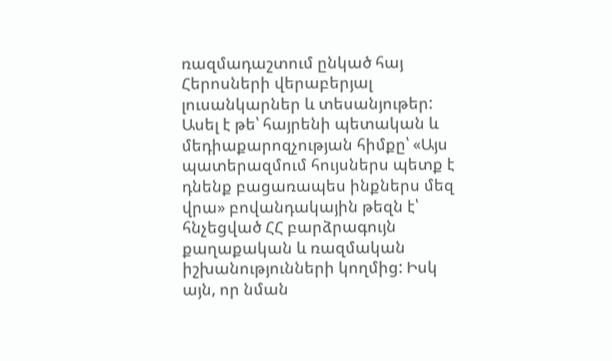ռազմադաշտում ընկած հայ Հերոսների վերաբերյալ լուսանկարներ և տեսանյութեր: Ասել է թե՝ հայրենի պետական և մեդիաքարոզչության հիմքը՝ «Այս պատերազմում հույսներս պետք է դնենք բացառապես ինքներս մեզ վրա» բովանդակային թեզն է՝ հնչեցված ՀՀ բարձրագույն քաղաքական և ռազմական իշխանությունների կողմից: Իսկ այն, որ նման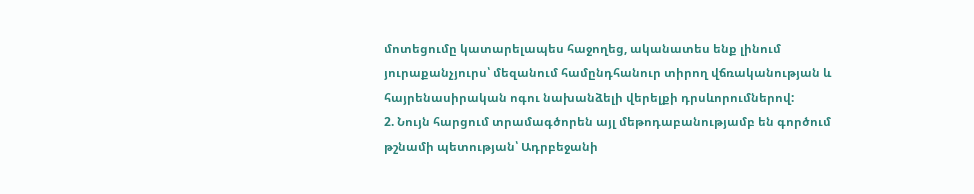մոտեցումը կատարելապես հաջողեց, ականատես ենք լինում յուրաքանչյուրս՝ մեզանում համընդհանուր տիրող վճռականության և հայրենասիրական ոգու նախանձելի վերելքի դրսևորումներով:
2. Նույն հարցում տրամագծորեն այլ մեթոդաբանությամբ են գործում թշնամի պետության՝ Ադրբեջանի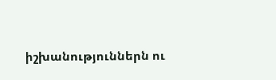իշխանություններն ու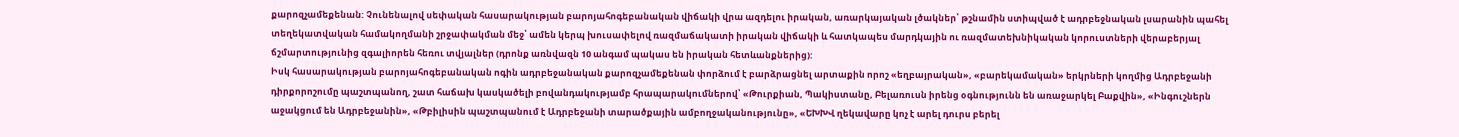քարոզչամեքենան: Չունենալով սեփական հասարակության բարոյահոգեբանական վիճակի վրա ազդելու իրական, առարկայական լծակներ՝ թշնամին ստիպված է ադրբեջնական լսարանին պահել տեղեկատվական համակողմանի շրջափակման մեջ՝ ամեն կերպ խուսափելով ռազմաճակատի իրական վիճակի և հատկապես մարդկային ու ռազմատեխնիկական կորուստների վերաբերյալ ճշմարտությունից զգալիորեն հեռու տվյալներ (դրոնք առնվազն 10 անգամ պակաս են իրական հետևանքներից):
Իսկ հասարակության բարոյահոգեբանական ոգին ադրբեջանական քարոզչամեքենան փորձում է բարձրացնել արտաքին որոշ «եղբայրական», «բարեկամական» երկրների կողմից Ադրբեջանի դիրքորոշումը պաշտպանող, շատ հաճախ կասկածելի բովանդակությամբ հրապարակումներով՝ «Թուրքիան, Պակիստանը, Բելառուսն իրենց օգնությունն են առաջարկել Բաքվին», «Ինգուշներն աջակցում են Ադրբեջանին», «Թբիլիսին պաշտպանում է Ադրբեջանի տարածքային ամբողջականությունը», «ԵԽԽՎ ղեկավարը կոչ է արել դուրս բերել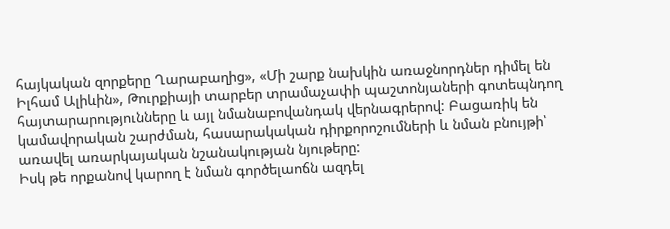հայկական զորքերը Ղարաբաղից», «Մի շարք նախկին առաջնորդներ դիմել են Իլհամ Ալիևին», Թուրքիայի տարբեր տրամաչափի պաշտոնյաների գոտեպնդող հայտարարությունները և այլ նմանաբովանդակ վերնագրերով: Բացառիկ են կամավորական շարժման, հասարակական դիրքորոշումների և նման բնույթի՝ առավել առարկայական նշանակության նյութերը:
Իսկ թե որքանով կարող է նման գործելաոճն ազդել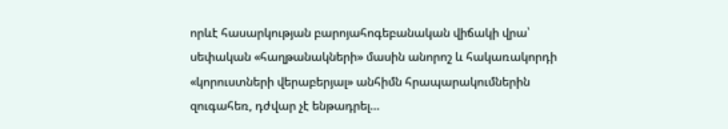որևէ հասարկության բարոյահոգեբանական վիճակի վրա՝ սեփական «հաղթանակների» մասին անորոշ և հակառակորդի «կորուստների վերաբերյալ» անհիմն հրապարակումներին զուգահեռ, դժվար չէ ենթադրել…